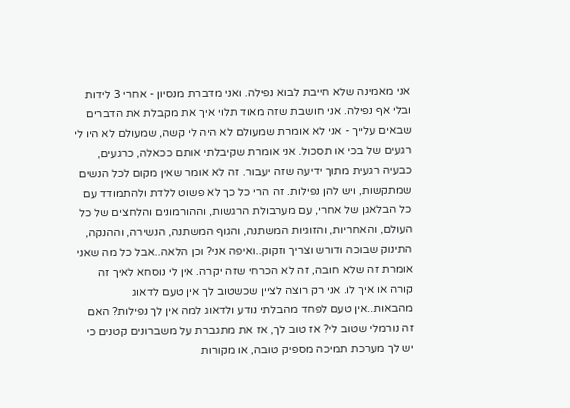אני מאמינה שלא חייבת לבוא נפילה. ואני מדברת מנסיון - אחרי 3 לידות ובלי אף נפילה. אני חושבת שזה מאוד תלוי איך את מקבלת את הדברים שבאים עלייך - אני לא אומרת שמעולם לא היה לי קשה, שמעולם לא היו לי רגעים של בכי או תסכול. אני אומרת שקיבלתי אותם ככאלה, כרגעים, כבעיה רגעית מתוך ידיעה שזה יעבור. זה לא אומר שאין מקום לכל הנשים שמתקשות, ויש להן נפילות. זה הרי כל כך לא פשוט ללדת ולהתמודד עם כל הבלאגן של אחרי, עם מערבולת הרגשות, וההורמונים והלחצים של כל העולם, והאחריות, והזוגיות המשתנה, והגוף המשתנה, הנשירה, וההנקה, התינוק שבוכה ודורש וצריך וזקוק..ואיפה אני? וכן הלאה..אבל כל מה שאני אומרת זה שלא חובה, זה לא הכרחי שזה יקרה. אין לי נוסחא לאיך זה קורה או איך לו. אני רק רוצה לציין שכשטוב לך אין טעם לדאוג מהבאות..אין טעם לפחד מהבלתי נודע ולדאוג למה אין לך נפילות? האם זה נורמלי שטוב לי? אז טוב לך, אז את מתגברת על משברונים קטנים כי יש לך מערכת תמיכה מספיק טובה, או מקורות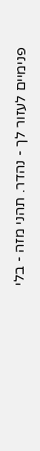פנימיים לעזור לך - נהדר. תהני מזה - בלי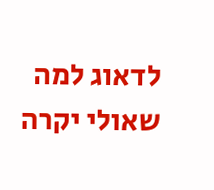לדאוג למה שאולי יקרה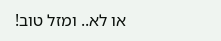או לא.. ומזל טוב!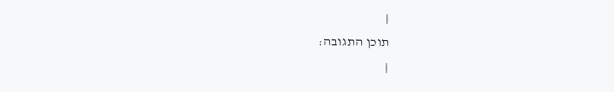|
תוכן התגובה:
|